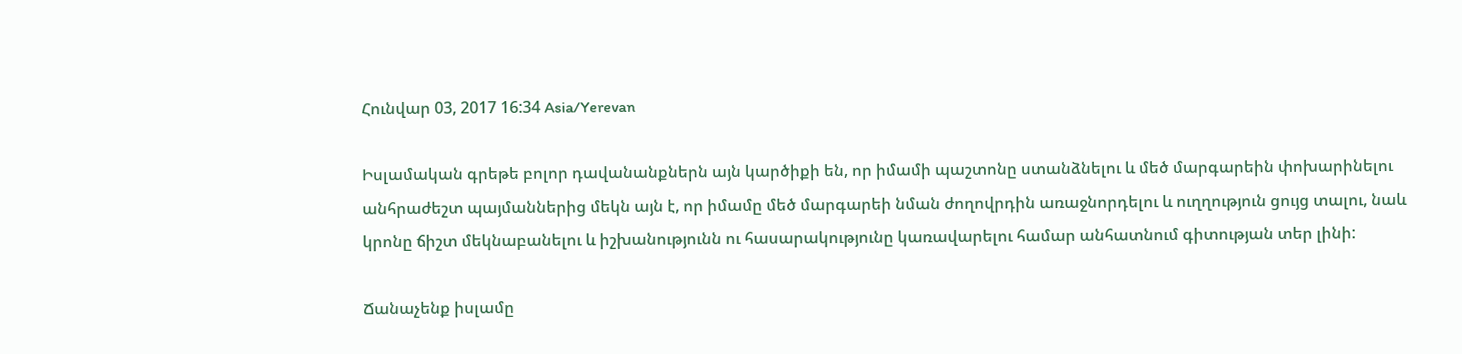Հունվար 03, 2017 16:34 Asia/Yerevan

Իսլամական գրեթե բոլոր դավանանքներն այն կարծիքի են, որ իմամի պաշտոնը ստանձնելու և մեծ մարգարեին փոխարինելու անհրաժեշտ պայմաններից մեկն այն է, որ իմամը մեծ մարգարեի նման ժողովրդին առաջնորդելու և ուղղություն ցույց տալու, նաև կրոնը ճիշտ մեկնաբանելու և իշխանությունն ու հասարակությունը կառավարելու համար անհատնում գիտության տեր լինի:

Ճանաչենք իսլամը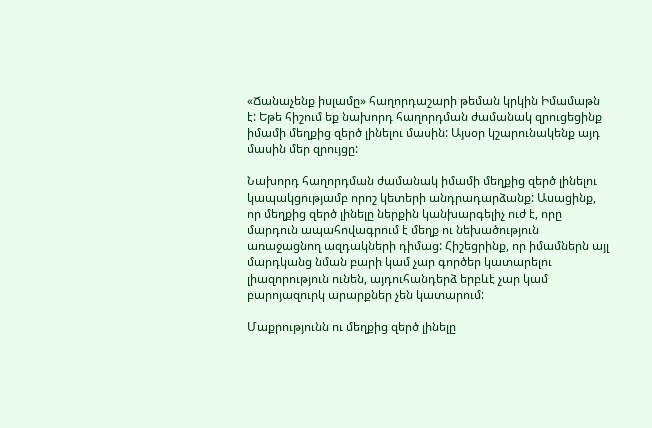«Ճանաչենք իսլամը» հաղորդաշարի թեման կրկին Իմամաթն է: Եթե հիշում եք նախորդ հաղորդման ժամանակ զրուցեցինք իմամի մեղքից զերծ լինելու մասին: Այսօր կշարունակենք այդ  մասին մեր զրույցը:

Նախորդ հաղորդման ժամանակ իմամի մեղքից զերծ լինելու կապակցությամբ որոշ կետերի անդրադարձանք: Ասացինք, որ մեղքից զերծ լինելը ներքին կանխարգելիչ ուժ է, որը մարդուն ապահովագրում է մեղք ու նեխածություն առաջացնող ազդակների դիմաց: Հիշեցրինք, որ իմամներն այլ մարդկանց նման բարի կամ չար գործեր կատարելու լիազորություն ունեն, այդուհանդերձ երբևէ չար կամ բարոյազուրկ արարքներ չեն կատարում:

Մաքրությունն ու մեղքից զերծ լինելը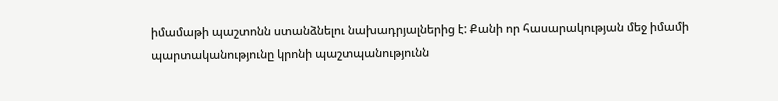իմամաթի պաշտոնն ստանձնելու նախադրյալներից է: Քանի որ հասարակության մեջ իմամի պարտականությունը կրոնի պաշտպանությունն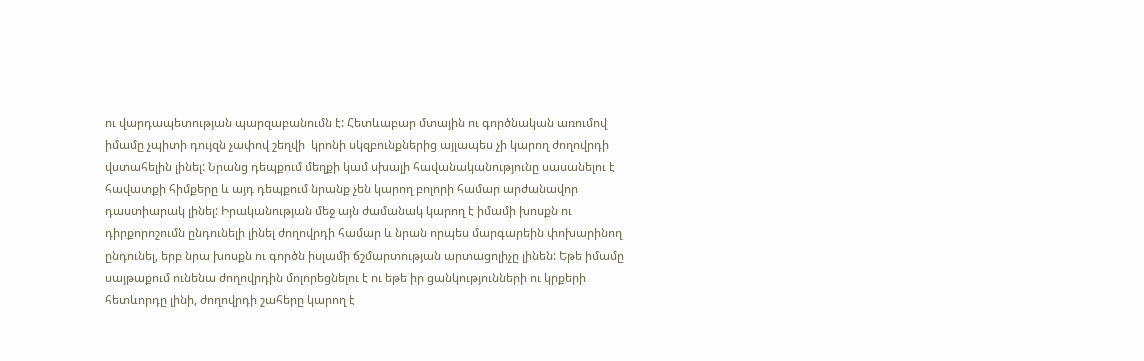ու վարդապետության պարզաբանումն է: Հետևաբար մտային ու գործնական առումով իմամը չպիտի դույզն չափով շեղվի  կրոնի սկզբունքներից այլապես չի կարող ժողովրդի վստահելին լինել: Նրանց դեպքում մեղքի կամ սխալի հավանականությունը սասանելու է հավատքի հիմքերը և այդ դեպքում նրանք չեն կարող բոլորի համար արժանավոր դաստիարակ լինել: Իրականության մեջ այն ժամանակ կարող է իմամի խոսքն ու դիրքորոշումն ընդունելի լինել ժողովրդի համար և նրան որպես մարգարեին փոխարինող ընդունել, երբ նրա խոսքն ու գործն իսլամի ճշմարտության արտացոլիչը լինեն: Եթե իմամը սայթաքում ունենա ժողովրդին մոլորեցնելու է ու եթե իր ցանկությունների ու կրքերի հետևորդը լինի, ժողովրդի շահերը կարող է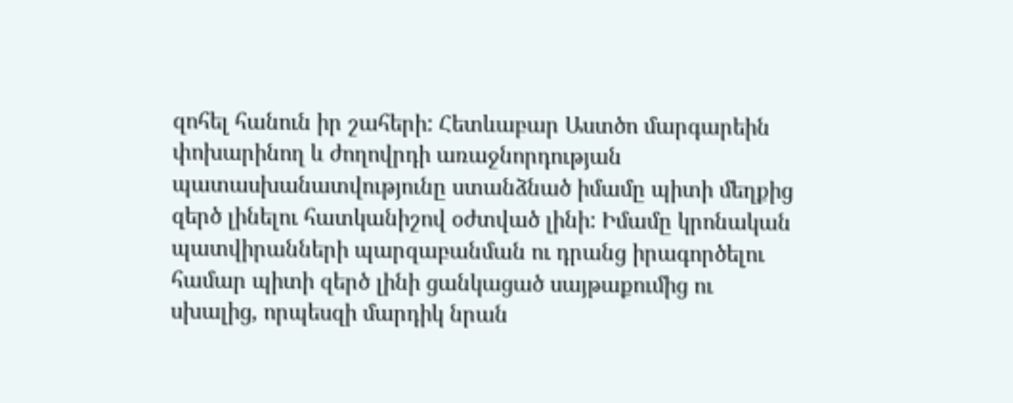զոհել հանուն իր շահերի: Հետևաբար Աստծո մարգարեին փոխարինող և ժողովրդի առաջնորդության պատասխանատվությունը ստանձնած իմամը պիտի մեղքից զերծ լինելու հատկանիշով օժտված լինի: Իմամը կրոնական պատվիրանների պարզաբանման ու դրանց իրագործելու համար պիտի զերծ լինի ցանկացած սայթաքումից ու սխալից, որպեսզի մարդիկ նրան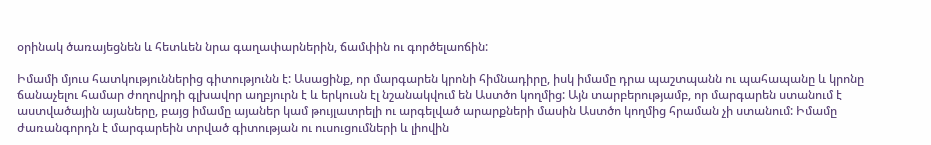օրինակ ծառայեցնեն և հետևեն նրա գաղափարներին, ճամփին ու գործելաոճին:

Իմամի մյուս հատկություններից գիտությունն է: Ասացինք, որ մարգարեն կրոնի հիմնադիրը, իսկ իմամը դրա պաշտպանն ու պահապանը և կրոնը ճանաչելու համար ժողովրդի գլխավոր աղբյուրն է և երկուսն էլ նշանակվում են Աստծո կողմից: Այն տարբերությամբ, որ մարգարեն ստանում է աստվածային այաները, բայց իմամը այաներ կամ թույլատրելի ու արգելված արարքների մասին Աստծո կողմից հրաման չի ստանում: Իմամը ժառանգորդն է մարգարեին տրված գիտության ու ուսուցումների և լիովին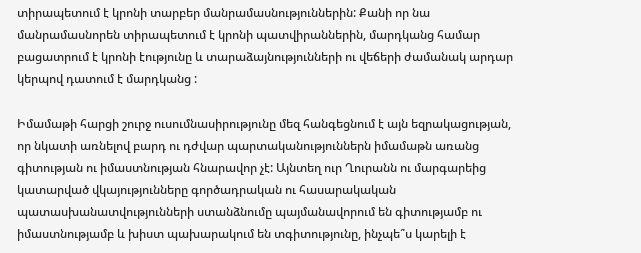տիրապետում է կրոնի տարբեր մանրամասնություններին: Քանի որ նա մանրամասնորեն տիրապետում է կրոնի պատվիրաններին, մարդկանց համար բացատրում է կրոնի էությունը և տարաձայնությունների ու վեճերի ժամանակ արդար կերպով դատում է մարդկանց :

Իմամաթի հարցի շուրջ ուսումնասիրությունը մեզ հանգեցնում է այն եզրակացության, որ նկատի առնելով բարդ ու դժվար պարտականություններն իմամաթն առանց գիտության ու իմաստնության հնարավոր չէ: Այնտեղ ուր Ղուրանն ու մարգարեից կատարված վկայությունները գործադրական ու հասարակական պատասխանատվությունների ստանձնումը պայմանավորում են գիտությամբ ու իմաստնությամբ և խիստ պախարակում են տգիտությունը, ինչպե՞ս կարելի է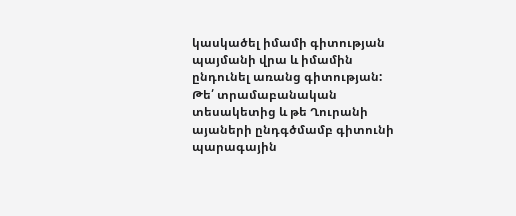կասկածել իմամի գիտության պայմանի վրա և իմամին ընդունել առանց գիտության: Թե՛ տրամաբանական տեսակետից և թե Ղուրանի այաների ընդգծմամբ գիտունի պարագային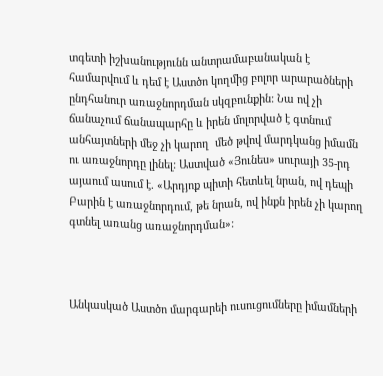տգետի իշխանությունն անտրամաբանական է համարվում և դեմ է Աստծո կողմից բոլոր արարածների ընդհանուր առաջնորդման սկզբունքին: Նա ով չի ճանաչում ճանապարհը և իրեն մոլորված է գտնում անհայտների մեջ չի կարող  մեծ թվով մարդկանց իմամն ու առաջնորդը լինել: Աստված «Յունես» սուրայի 35-րդ այաում ասում է. «Արդյոք պիտի հետևել նրան, ով դեպի Բարին է առաջնորդում, թե նրան, ով ինքն իրեն չի կարող գտնել առանց առաջնորդման»:



Անկասկած Աստծո մարգարեի ուսուցումները իմամների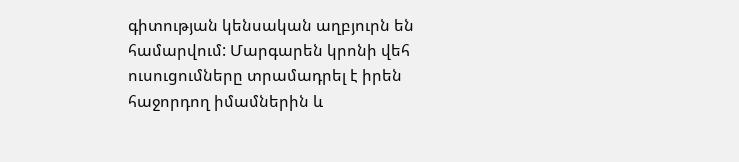գիտության կենսական աղբյուրն են համարվում: Մարգարեն կրոնի վեհ ուսուցումները տրամադրել է իրեն հաջորդող իմամներին և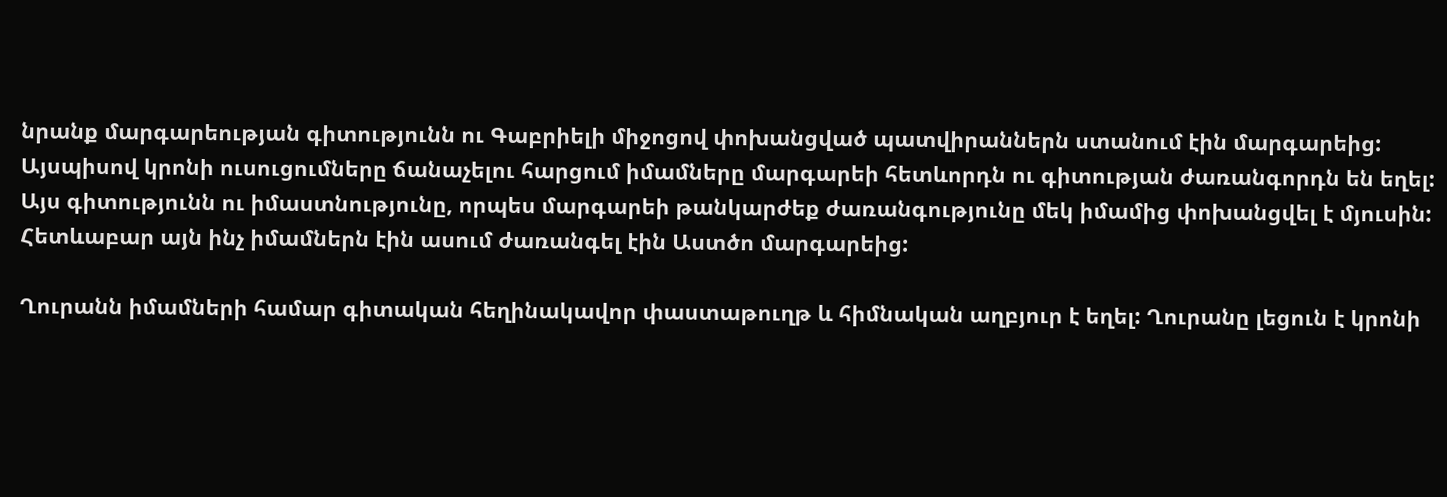նրանք մարգարեության գիտությունն ու Գաբրիելի միջոցով փոխանցված պատվիրաններն ստանում էին մարգարեից: Այսպիսով կրոնի ուսուցումները ճանաչելու հարցում իմամները մարգարեի հետևորդն ու գիտության ժառանգորդն են եղել: Այս գիտությունն ու իմաստնությունը, որպես մարգարեի թանկարժեք ժառանգությունը մեկ իմամից փոխանցվել է մյուսին: Հետևաբար այն ինչ իմամներն էին ասում ժառանգել էին Աստծո մարգարեից:

Ղուրանն իմամների համար գիտական հեղինակավոր փաստաթուղթ և հիմնական աղբյուր է եղել: Ղուրանը լեցուն է կրոնի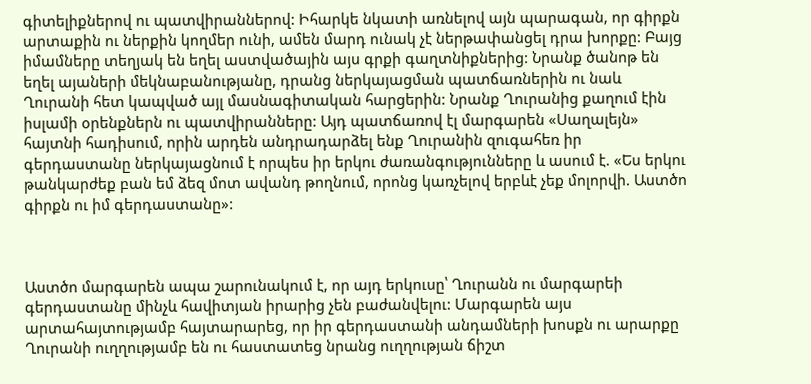գիտելիքներով ու պատվիրաններով: Իհարկե նկատի առնելով այն պարագան, որ գիրքն արտաքին ու ներքին կողմեր ունի, ամեն մարդ ունակ չէ ներթափանցել դրա խորքը: Բայց իմամները տեղյակ են եղել աստվածային այս գրքի գաղտնիքներից: Նրանք ծանոթ են եղել այաների մեկնաբանությանը, դրանց ներկայացման պատճառներին ու նաև Ղուրանի հետ կապված այլ մասնագիտական հարցերին: Նրանք Ղուրանից քաղում էին իսլամի օրենքներն ու պատվիրանները: Այդ պատճառով էլ մարգարեն «Սաղալեյն» հայտնի հադիսում, որին արդեն անդրադարձել ենք Ղուրանին զուգահեռ իր գերդաստանը ներկայացնում է որպես իր երկու ժառանգությունները և ասում է. «Ես երկու թանկարժեք բան եմ ձեզ մոտ ավանդ թողնում, որոնց կառչելով երբևէ չեք մոլորվի. Աստծո գիրքն ու իմ գերդաստանը»:



Աստծո մարգարեն ապա շարունակում է, որ այդ երկուսը՝ Ղուրանն ու մարգարեի գերդաստանը մինչև հավիտյան իրարից չեն բաժանվելու: Մարգարեն այս արտահայտությամբ հայտարարեց, որ իր գերդաստանի անդամների խոսքն ու արարքը Ղուրանի ուղղությամբ են ու հաստատեց նրանց ուղղության ճիշտ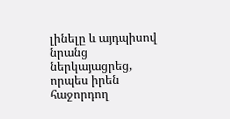լինելը և այդպիսով նրանց ներկայացրեց, որպես իրեն հաջորդող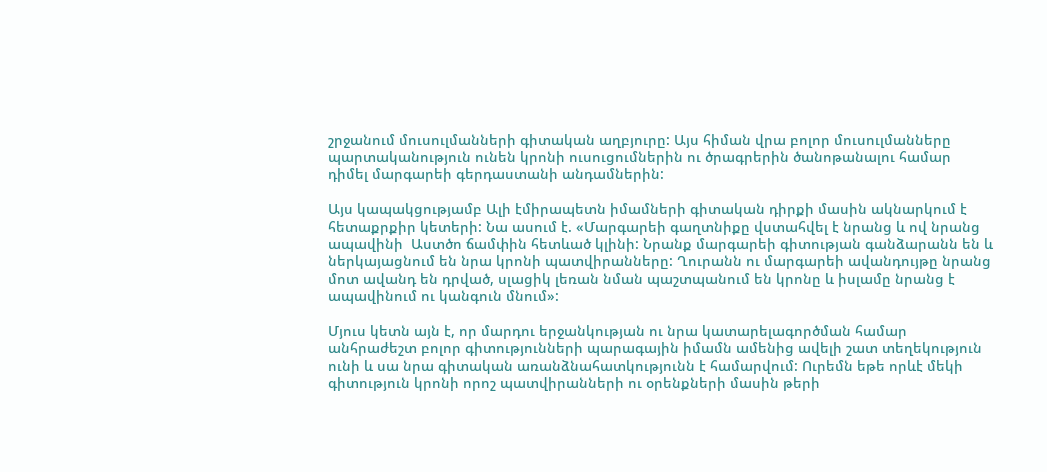շրջանում մուսուլմանների գիտական աղբյուրը: Այս հիման վրա բոլոր մուսուլմանները պարտականություն ունեն կրոնի ուսուցումներին ու ծրագրերին ծանոթանալու համար դիմել մարգարեի գերդաստանի անդամներին:

Այս կապակցությամբ Ալի էմիրապետն իմամների գիտական դիրքի մասին ակնարկում է հետաքրքիր կետերի: Նա ասում է. «Մարգարեի գաղտնիքը վստահվել է նրանց և ով նրանց ապավինի  Աստծո ճամփին հետևած կլինի: Նրանք մարգարեի գիտության գանձարանն են և ներկայացնում են նրա կրոնի պատվիրանները: Ղուրանն ու մարգարեի ավանդույթը նրանց մոտ ավանդ են դրված, սլացիկ լեռան նման պաշտպանում են կրոնը և իսլամը նրանց է ապավինում ու կանգուն մնում»:

Մյուս կետն այն է, որ մարդու երջանկության ու նրա կատարելագործման համար անհրաժեշտ բոլոր գիտությունների պարագային իմամն ամենից ավելի շատ տեղեկություն ունի և սա նրա գիտական առանձնահատկությունն է համարվում: Ուրեմն եթե որևէ մեկի գիտություն կրոնի որոշ պատվիրանների ու օրենքների մասին թերի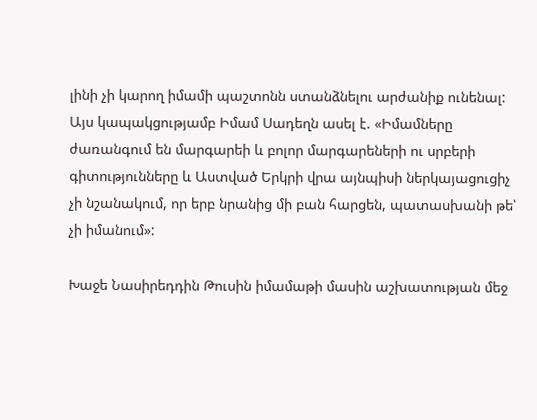լինի չի կարող իմամի պաշտոնն ստանձնելու արժանիք ունենալ: Այս կապակցությամբ Իմամ Սադեղն ասել է. «Իմամները ժառանգում են մարգարեի և բոլոր մարգարեների ու սրբերի գիտությունները և Աստված Երկրի վրա այնպիսի ներկայացուցիչ չի նշանակում, որ երբ նրանից մի բան հարցեն, պատասխանի թե՝ չի իմանում»:

Խաջե Նասիրեդդին Թուսին իմամաթի մասին աշխատության մեջ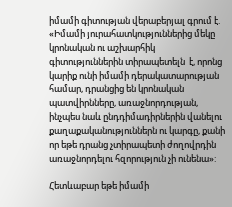իմամի գիտության վերաբերյալ գրում է. «Իմամի յուրահատկություններից մեկը կրոնական ու աշխարհիկ գիտություններին տիրապետելն  է, որոնց կարիք ունի իմամի դերակատարության համար, դրանցից են կրոնական պատվիրնները, առաջնորդության, ինչպես նաև ընդդիմադիրներին վանելու քաղաքականություններն ու կարգը, քանի որ եթե դրանց չտիրապետի ժողովրդին առաջնորդելու հզորություն չի ունենա»:

Հետևաբար եթե իմամի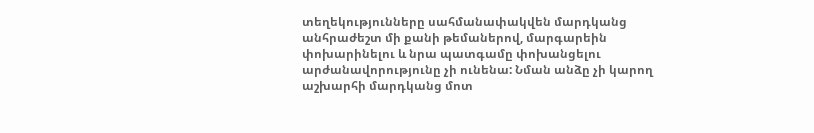տեղեկությունները սահմանափակվեն մարդկանց անհրաժեշտ մի քանի թեմաներով, մարգարեին փոխարինելու և նրա պատգամը փոխանցելու արժանավորությունը չի ունենա: Նման անձը չի կարող աշխարհի մարդկանց մոտ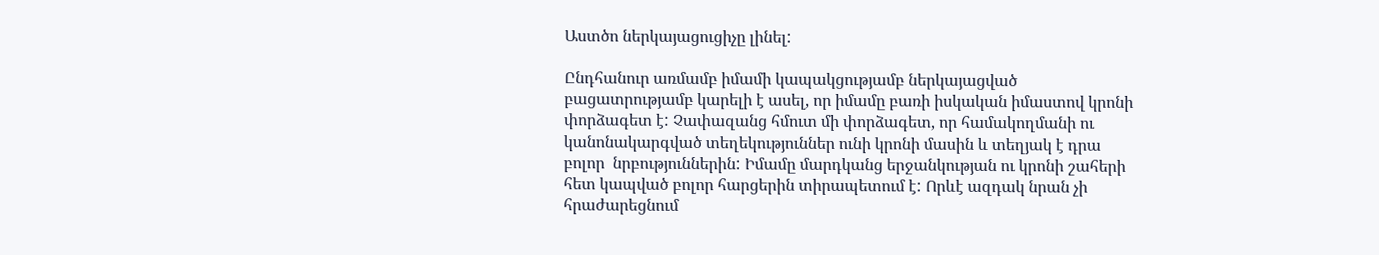Աստծո ներկայացուցիչը լինել:

Ընդհանուր առմամբ իմամի կապակցությամբ ներկայացված բացատրությամբ կարելի է ասել, որ իմամը բառի իսկական իմաստով կրոնի փորձագետ է: Չափազանց հմուտ մի փորձագետ, որ համակողմանի ու կանոնակարգված տեղեկություններ ունի կրոնի մասին և տեղյակ է դրա բոլոր  նրբություններին: Իմամը մարդկանց երջանկության ու կրոնի շահերի հետ կապված բոլոր հարցերին տիրապետում է: Որևէ ազդակ նրան չի հրաժարեցնում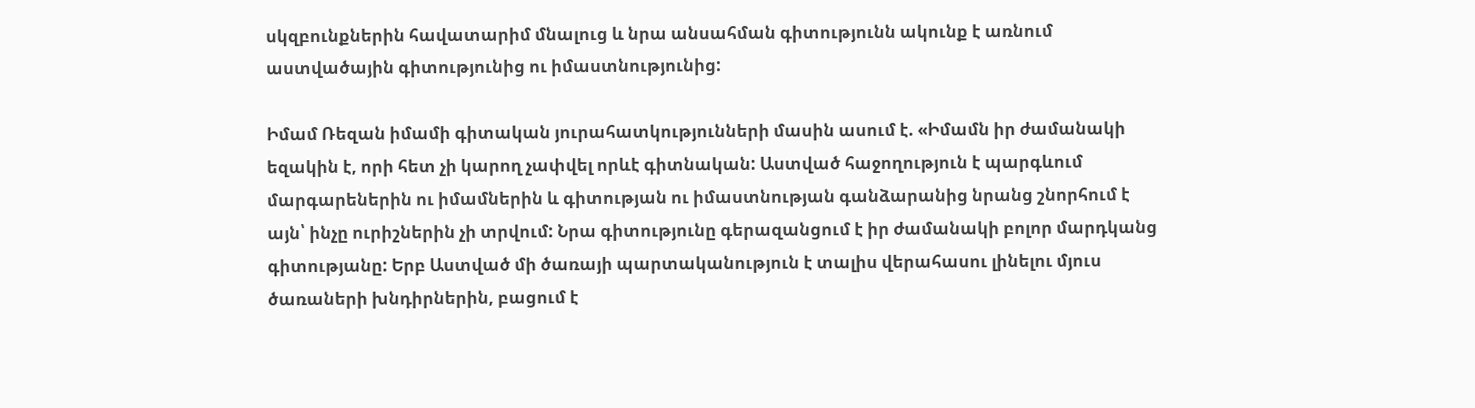սկզբունքներին հավատարիմ մնալուց և նրա անսահման գիտությունն ակունք է առնում աստվածային գիտությունից ու իմաստնությունից:

Իմամ Ռեզան իմամի գիտական յուրահատկությունների մասին ասում է. «Իմամն իր ժամանակի եզակին է, որի հետ չի կարող չափվել որևէ գիտնական: Աստված հաջողություն է պարգևում մարգարեներին ու իմամներին և գիտության ու իմաստնության գանձարանից նրանց շնորհում է այն՝ ինչը ուրիշներին չի տրվում: Նրա գիտությունը գերազանցում է իր ժամանակի բոլոր մարդկանց գիտությանը: Երբ Աստված մի ծառայի պարտականություն է տալիս վերահասու լինելու մյուս ծառաների խնդիրներին, բացում է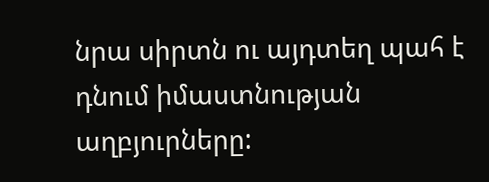նրա սիրտն ու այդտեղ պահ է դնում իմաստնության աղբյուրները: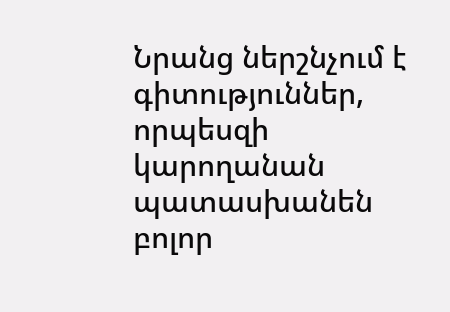Նրանց ներշնչում է գիտություններ, որպեսզի կարողանան պատասխանեն բոլոր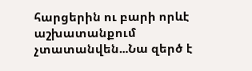հարցերին ու բարի որևէ աշխատանքում չտատանվեն...Նա զերծ է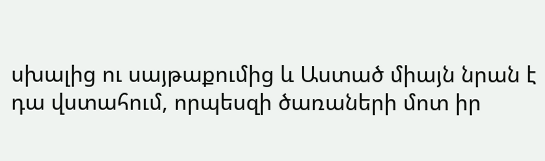սխալից ու սայթաքումից և Աստած միայն նրան է դա վստահում, որպեսզի ծառաների մոտ իր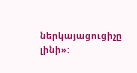ներկայացուցիչը լինի»: